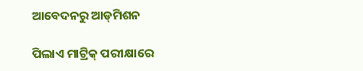ଆବେଦନରୁ ଆଡ୍‌ମିଶନ

ପିଲାଏ ମାଟ୍ରିକ୍‌ ପରୀକ୍ଷାରେ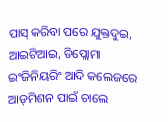ପାସ୍‌ କରିବା ପରେ ଯୁକ୍ତଦୁଇ, ଆଇଟିଆଇ, ଡିପ୍ଲୋମା ଇଂଜିନିୟରିଂ ଆଦି କଲେଜରେ ଆଡ୍‌ମିଶନ ପାଇଁ ଚାଲେ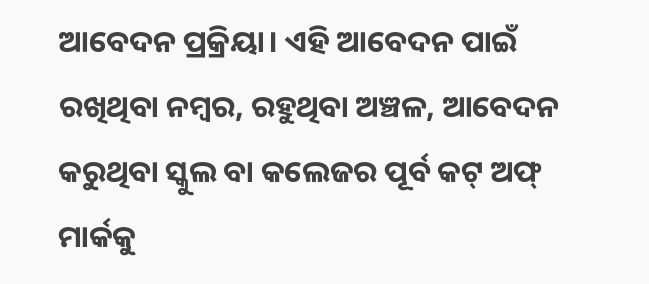ଆବେଦନ ପ୍ରକ୍ରିୟା। ଏହି ଆବେଦନ ପାଇଁ ରଖିଥିବା ନମ୍ବର, ରହୁଥିବା ଅଞ୍ଚଳ, ଆବେଦନ କରୁଥିବା ସ୍କୁଲ ବା କଲେଜର ପୂର୍ବ କଟ୍‌ ଅଫ୍‌ ମାର୍କକୁ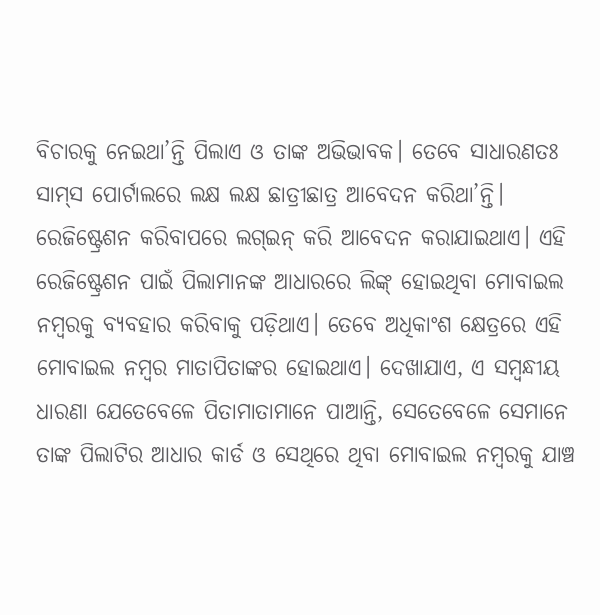ବିଚାରକୁ ନେଇଥା’ନ୍ତି ପିଲାଏ ଓ ତାଙ୍କ ଅଭିଭାବକ। ତେବେ ସାଧାରଣତଃ ସାମ୍‌ସ ପୋର୍ଟାଲରେ ଲକ୍ଷ ଲକ୍ଷ ଛାତ୍ରୀଛାତ୍ର ଆବେଦନ କରିଥା’ନ୍ତି। ରେଜିଷ୍ଟ୍ରେଶନ କରିବାପରେ ଲଗ୍‌ଇନ୍‌ କରି ଆବେଦନ କରାଯାଇଥାଏ। ଏହି ରେଜିଷ୍ଟ୍ରେଶନ ପାଇଁ ପିଲାମାନଙ୍କ ଆଧାରରେ ଲିଙ୍କ୍‌ ହୋଇଥିବା ମୋବାଇଲ ନମ୍ବରକୁ ବ୍ୟବହାର କରିବାକୁ ପଡ଼ିଥାଏ। ତେବେ ଅଧିକାଂଶ କ୍ଷେତ୍ରରେ ଏହି ମୋବାଇଲ ନମ୍ବର ମାତାପିତାଙ୍କର ହୋଇଥାଏ। ଦେଖାଯାଏ, ଏ ସମ୍ବନ୍ଧୀୟ ଧାରଣା ଯେତେବେଳେ ପିତାମାତାମାନେ ପାଆନ୍ତି, ସେତେବେଳେ ସେମାନେ ତାଙ୍କ ପିଲାଟିର ଆଧାର କାର୍ଡ ଓ ସେଥିରେ ଥିବା ମୋବାଇଲ ନମ୍ବରକୁ ଯାଞ୍ଚ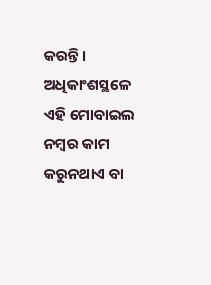କରନ୍ତି। ଅଧିକାଂଶସ୍ଥଳେ ଏହି ମୋବାଇଲ ନମ୍ବର କାମ କରୁନଥାଏ ବା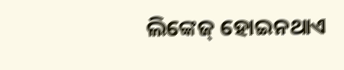ଲିଙ୍କେଜ୍‌ ହୋଇନଥାଏ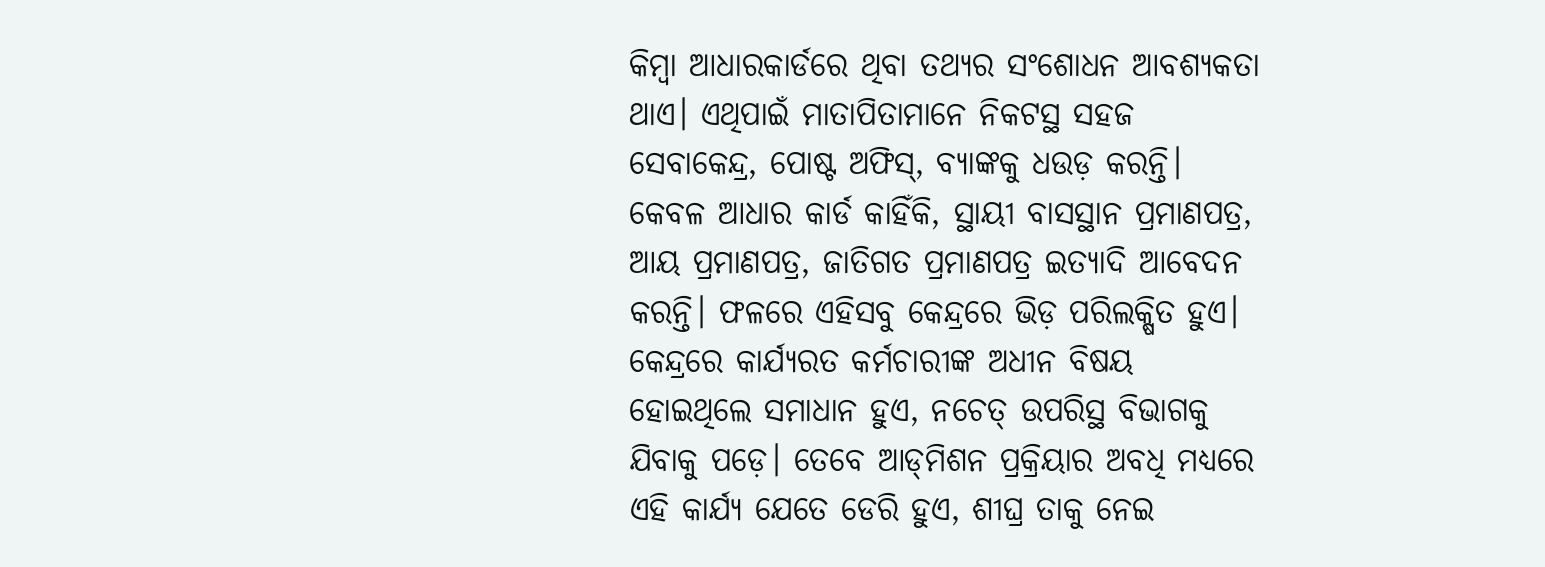କିମ୍ବା ଆଧାରକାର୍ଡରେ ଥିବା ତଥ୍ୟର ସଂଶୋଧନ ଆବଶ୍ୟକତା ଥାଏ। ଏଥିପାଇଁ ମାତାପିତାମାନେ ନିକଟସ୍ଥ ସହଜ ସେବାକେନ୍ଦ୍ର, ପୋଷ୍ଟ ଅଫିସ୍‌, ବ୍ୟାଙ୍କକୁ ଧଉଡ଼ କରନ୍ତି। କେବଳ ଆଧାର କାର୍ଡ କାହିଁକି, ସ୍ଥାୟୀ ବାସସ୍ଥାନ ପ୍ରମାଣପତ୍ର, ଆୟ ପ୍ରମାଣପତ୍ର, ଜାତିଗତ ପ୍ରମାଣପତ୍ର ଇତ୍ୟାଦି ଆବେଦନ କରନ୍ତି। ଫଳରେ ଏହିସବୁ କେନ୍ଦ୍ରରେ ଭିଡ଼ ପରିଲକ୍ଷିତ ହୁଏ। କେନ୍ଦ୍ରରେ କାର୍ଯ୍ୟରତ କର୍ମଚାରୀଙ୍କ ଅଧୀନ ବିଷୟ ହୋଇଥିଲେ ସମାଧାନ ହୁଏ, ନଚେତ୍‌ ଉପରିସ୍ଥ ବିଭାଗକୁ ଯିବାକୁ ପଡ଼େ। ତେବେ ଆଡ୍‌ମିଶନ ପ୍ରକ୍ରିୟାର ଅବଧି ମଧ୍ୟରେ ଏହି କାର୍ଯ୍ୟ ଯେତେ ଡେରି ହୁଏ, ଶୀଘ୍ର ତାକୁ ନେଇ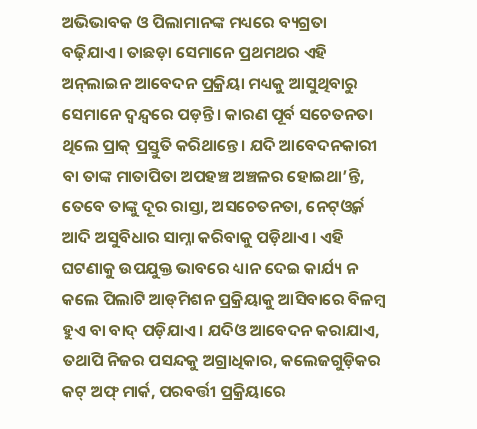ଅଭିଭାବକ ଓ ପିଲାମାନଙ୍କ ମଧ୍ୟରେ ବ୍ୟଗ୍ରତା ବଢ଼ିଯାଏ। ତାଛଡ଼ା ସେମାନେ ପ୍ରଥମଥର ଏହି ଅନ୍‌ଲାଇନ ଆବେଦନ ପ୍ରକ୍ରିୟା ମଧ୍ୟକୁ ଆସୁଥିବାରୁ ସେମାନେ ଦ୍ୱନ୍ଦ୍ୱରେ ପଡ଼ନ୍ତି। କାରଣ ପୂର୍ବ ସଚେତନତା ଥିଲେ ପ୍ରାକ୍‌ ପ୍ରସ୍ତୁତି କରିଥାନ୍ତେ। ଯଦି ଆବେଦନକାରୀ ବା ତାଙ୍କ ମାତାପିତା ଅପହଞ୍ଚ ଅଞ୍ଚଳର ହୋଇଥା’ନ୍ତି, ତେବେ ତାଙ୍କୁ ଦୂର ରାସ୍ତା, ଅସଚେତନତା, ନେଟ୍‌ଓ୍ବର୍କ ଆଦି ଅସୁବିଧାର ସାମ୍ନା କରିବାକୁ ପଡ଼ିଥାଏ। ଏହି ଘଟଣାକୁ ଉପଯୁକ୍ତ ଭାବରେ ଧ୍ୟାନ ଦେଇ କାର୍ଯ୍ୟ ନ କଲେ ପିଲାଟି ଆଡ୍‌ମିଶନ ପ୍ରକ୍ରିୟାକୁ ଆସିବାରେ ବିଳମ୍ବ ହୁଏ ବା ବାଦ୍‌ ପଡ଼ିଯାଏ। ଯଦିଓ ଆବେଦନ କରାଯାଏ, ତଥାପି ନିଜର ପସନ୍ଦକୁ ଅଗ୍ରାଧିକାର, କଲେଜଗୁଡ଼ିକର କଟ୍‌ ଅଫ୍‌ ମାର୍କ, ପରବର୍ତ୍ତୀ ପ୍ରକ୍ରିୟାରେ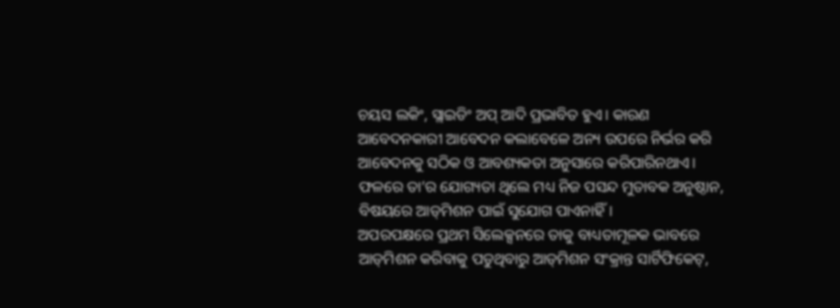ଚୟସ ଲକିଂ, ସ୍ଲାଇଡିଂ ଅପ୍‌ ଆଦି ପ୍ରଭାବିତ ହୁଏ। କାରଣ ଆବେଦନକାରୀ ଆବେଦନ କଲାବେଳେ ଅନ୍ୟ ଉପରେ ନିର୍ଭର କରି ଆବେଦନକୁ ସଠିକ ଓ ଆବଶ୍ୟକତା ଅନୁସାରେ କରିପାରିନଥାଏ। ଫଳରେ ତା’ର ଯୋଗ୍ୟତା ଥିଲେ ମଧ୍ୟ ନିଜ ପସନ୍ଦ ମୁତାବକ ଅନୁଷ୍ଠାନ, ବିଷୟରେ ଆଡ୍‌ମିଶନ ପାଇଁ ସୁଯୋଗ ପାଏନାହିଁ।
ଅପରପକ୍ଷରେ ପ୍ରଥମ ସିଲେକ୍ସନରେ ତାକୁ ବାଧ୍ୟତାମୂଳକ ଭାବରେ ଆଡ୍‌ମିଶନ କରିବାକୁ ପଡୁଥିବାରୁ ଆଡ୍‌ମିଶନ ସଂକ୍ରାନ୍ତ ସାର୍ଟିଫିକେଟ୍‌,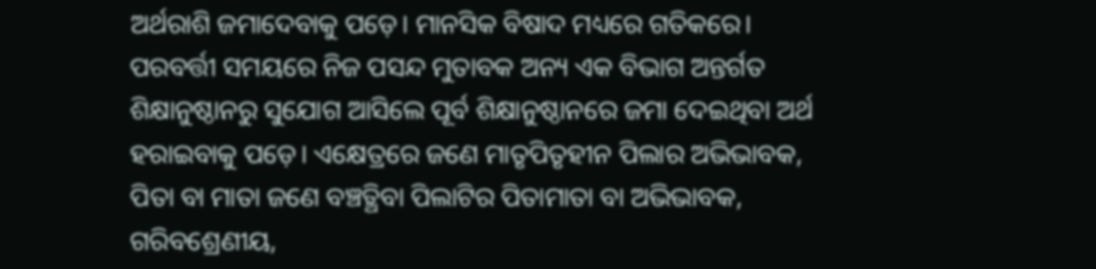ଅର୍ଥରାଶି ଜମାଦେବାକୁ ପଡ଼େ। ମାନସିକ ବିଷାଦ ମଧ୍ୟରେ ଗତିକରେ। ପରବର୍ତ୍ତୀ ସମୟରେ ନିଜ ପସନ୍ଦ ମୁତାବକ ଅନ୍ୟ ଏକ ବିଭାଗ ଅନ୍ତର୍ଗତ ଶିକ୍ଷାନୁଷ୍ଠାନରୁ ସୁଯୋଗ ଆସିଲେ ପୂର୍ବ ଶିକ୍ଷାନୁଷ୍ଠାନରେ ଜମା ଦେଇଥିବା ଅର୍ଥ ହରାଇବାକୁ ପଡ଼େ। ଏକ୍ଷେତ୍ରରେ ଜଣେ ମାତୃପିତୃହୀନ ପିଲାର ଅଭିଭାବକ, ପିତା ବା ମାତା ଜଣେ ବଞ୍ଚତ୍ଥିବା ପିଲାଟିର ପିତାମାତା ବା ଅଭିଭାବକ, ଗରିବଶ୍ରେଣୀୟ,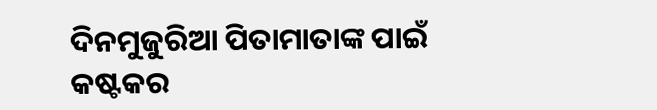ଦିନମୁଜୁରିଆ ପିତାମାତାଙ୍କ ପାଇଁ କଷ୍ଟକର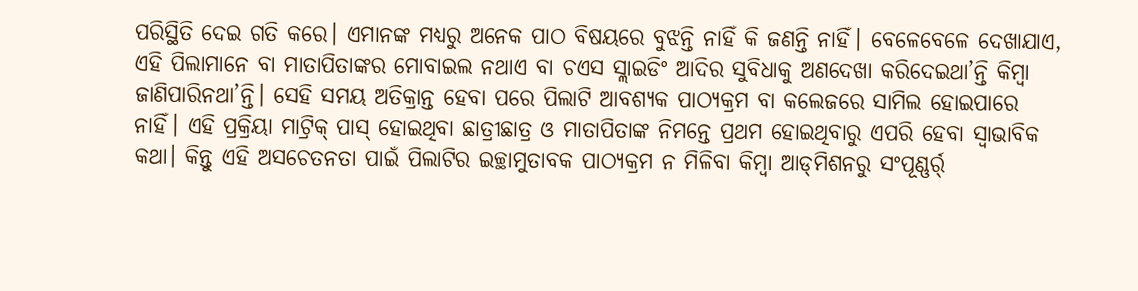ପରିସ୍ଥିତି ଦେଇ ଗତି କରେ। ଏମାନଙ୍କ ମଧ୍ୟରୁ ଅନେକ ପାଠ ବିଷୟରେ ବୁଝନ୍ତି ନାହିଁ କି ଜଣନ୍ତି ନାହିଁ। ବେଳେବେଳେ ଦେଖାଯାଏ, ଏହି ପିଲାମାନେ ବା ମାତାପିତାଙ୍କର ମୋବାଇଲ ନଥାଏ ବା ଚଏସ ସ୍ଲାଇଡିଂ ଆଦିର ସୁବିଧାକୁ ଅଣଦେଖା କରିଦେଇଥା’ନ୍ତି କିମ୍ବା ଜାଣିପାରିନଥା’ନ୍ତି। ସେହି ସମୟ ଅତିକ୍ରାନ୍ତ ହେବା ପରେ ପିଲାଟି ଆବଶ୍ୟକ ପାଠ୍ୟକ୍ରମ ବା କଲେଜରେ ସାମିଲ ହୋଇପାରେ ନାହିଁ। ଏହି ପ୍ରକ୍ରିୟା ମାଟ୍ରିକ୍‌ ପାସ୍‌ ହୋଇଥିବା ଛାତ୍ରୀଛାତ୍ର ଓ ମାତାପିତାଙ୍କ ନିମନ୍ତେ ପ୍ରଥମ ହୋଇଥିବାରୁ ଏପରି ହେବା ସ୍ବାଭାବିକ କଥା। କିନ୍ତୁ ଏହି ଅସଚେତନତା ପାଇଁ ପିଲାଟିର ଇଚ୍ଛାମୁତାବକ ପାଠ୍ୟକ୍ରମ ନ ମିଳିବା କିମ୍ବା ଆଡ୍‌ମିଶନରୁ ସଂପୂଣ୍ଣର୍ର୍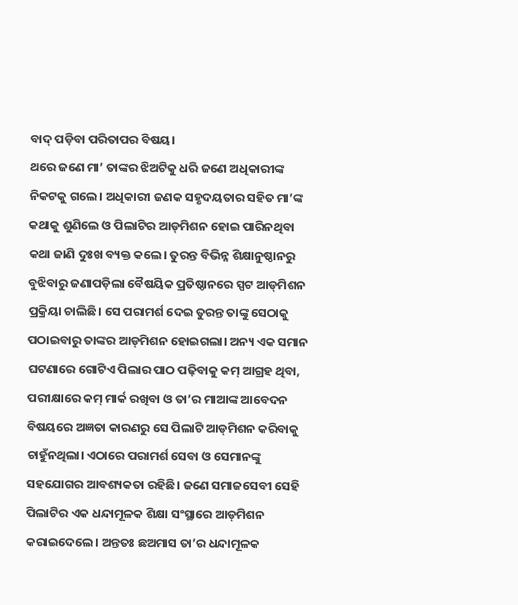ବାଦ୍‌ ପଡ଼ିବା ପରିତାପର ବିଷୟ।
ଥରେ ଜଣେ ମା’ ତାଙ୍କର ଝିଅଟିକୁ ଧରି ଜଣେ ଅଧିକାରୀଙ୍କ ନିକଟକୁ ଗଲେ। ଅଧିକାରୀ ଜଣକ ସହୃଦୟତାର ସହିତ ମା’ଙ୍କ କଥାକୁ ଶୁଣିଲେ ଓ ପିଲାଟିର ଆଡ୍‌ମିଶନ ହୋଇ ପାରିନଥିବା କଥା ଜାଣି ଦୁଃଖ ବ୍ୟକ୍ତ କଲେ। ତୁରନ୍ତ ବିଭିନ୍ନ ଶିକ୍ଷାନୁଷ୍ଠାନରୁ ବୁଝିବାରୁ ଜଣାପଡ଼ିଲା ବୈଷୟିକ ପ୍ରତିଷ୍ଠାନରେ ସ୍ପଟ ଆଡ୍‌ମିଶନ ପ୍ରକ୍ରିୟା ଚାଲିଛି। ସେ ପରାମର୍ଶ ଦେଇ ତୁରନ୍ତ ତାଙ୍କୁ ସେଠାକୁ ପଠାଇବାରୁ ତାଙ୍କର ଆଡ୍‌ମିଶନ ହୋଇଗଲା। ଅନ୍ୟ ଏକ ସମାନ ଘଟଣାରେ ଗୋଟିଏ ପିଲାର ପାଠ ପଢ଼ିବାକୁ କମ୍‌ ଆଗ୍ରହ ଥିବା, ପରୀକ୍ଷାରେ କମ୍‌ ମାର୍କ ରଖିବା ଓ ତା’ର ମାଆଙ୍କ ଆବେଦନ ବିଷୟରେ ଅଜ୍ଞତା କାରଣରୁ ସେ ପିଲାଟି ଆଡ୍‌ମିଶନ କରିବାକୁ ଚାହୁଁନଥିଲା। ଏଠାରେ ପରାମର୍ଶ ସେବା ଓ ସେମାନଙ୍କୁ ସହଯୋଗର ଆବଶ୍ୟକତା ରହିଛି। ଜଣେ ସମାଜସେବୀ ସେହି ପିଲାଟିର ଏକ ଧନ୍ଦାମୂଳକ ଶିକ୍ଷା ସଂସ୍ଥାରେ ଆଡ୍‌ମିଶନ କରାଇଦେଲେ। ଅନ୍ତତଃ ଛଅମାସ ତା’ର ଧନ୍ଦାମୂଳକ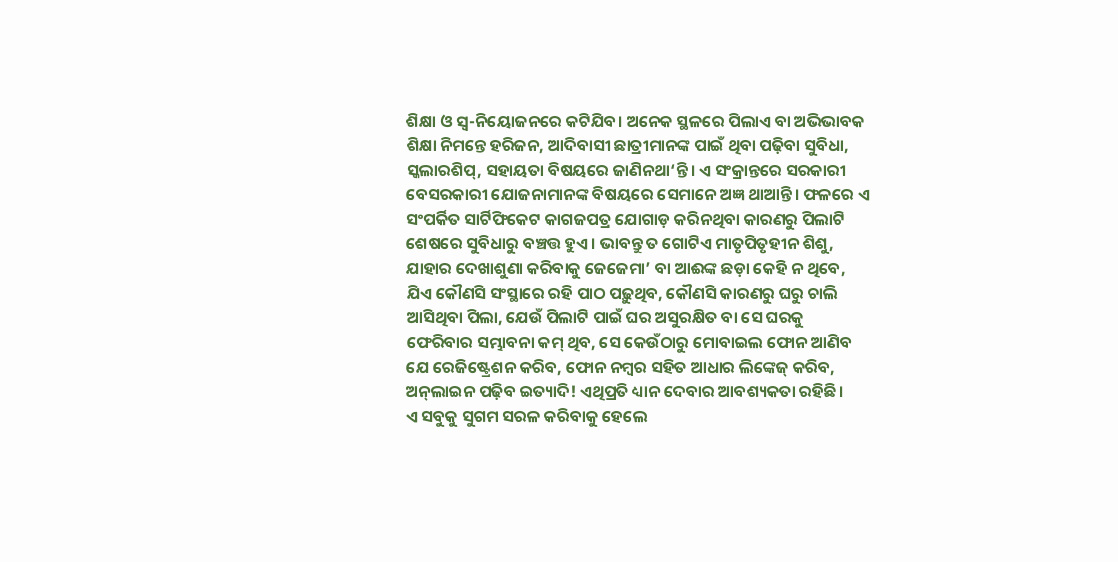ଶିକ୍ଷା ଓ ସ୍ବ-ନିୟୋଜନରେ କଟିଯିବ। ଅନେକ ସ୍ଥଳରେ ପିଲାଏ ବା ଅଭିଭାବକ ଶିକ୍ଷା ନିମନ୍ତେ ହରିଜନ, ଆଦିବାସୀ ଛାତ୍ରୀମାନଙ୍କ ପାଇଁ ଥିବା ପଢ଼ିବା ସୁବିଧା, ସ୍କଲାରଶିପ୍‌, ସହାୟତା ବିଷୟରେ ଜାଣିନଥା‘ନ୍ତି। ଏ ସଂକ୍ରାନ୍ତରେ ସରକାରୀ ବେସରକାରୀ ଯୋଜନାମାନଙ୍କ ବିଷୟରେ ସେମାନେ ଅଜ୍ଞ ଥାଆନ୍ତି। ଫଳରେ ଏ ସଂପର୍କିତ ସାର୍ଟିଫିକେଟ କାଗଜପତ୍ର ଯୋଗାଡ଼ କରିନଥିବା କାରଣରୁ ପିଲାଟି ଶେଷରେ ସୁବିଧାରୁ ବଞ୍ଚତ୍ତ ହୁଏ। ଭାବନ୍ତୁ ତ ଗୋଟିଏ ମାତୃପିତୃହୀନ ଶିଶୁ, ଯାହାର ଦେଖାଶୁଣା କରିବାକୁ ଜେଜେମା’ ବା ଆଈଙ୍କ ଛଡ଼ା କେହି ନ ଥିବେ, ଯିଏ କୌଣସି ସଂସ୍ଥାରେ ରହି ପାଠ ପଢ଼ୁଥିବ, କୌଣସି କାରଣରୁ ଘରୁ ଚାଲି ଆସିଥିବା ପିଲା, ଯେଉଁ ପିଲାଟି ପାଇଁ ଘର ଅସୁରକ୍ଷିତ ବା ସେ ଘରକୁ ଫେରିବାର ସମ୍ଭାବନା କମ୍‌ ଥିବ, ସେ କେଉଁଠାରୁ ମୋବାଇଲ ଫୋନ ଆଣିବ ଯେ ରେଜିଷ୍ଟ୍ରେଶନ କରିବ, ଫୋନ ନମ୍ବର ସହିତ ଆଧାର ଲିଙ୍କେଜ୍‌ କରିବ, ଅନ୍‌ଲାଇନ ପଢ଼ିବ ଇତ୍ୟାଦି! ଏଥିପ୍ରତି ଧ୍ୟାନ ଦେବାର ଆବଶ୍ୟକତା ରହିଛି।
ଏ ସବୁକୁ ସୁଗମ ସରଳ କରିବାକୁ ହେଲେ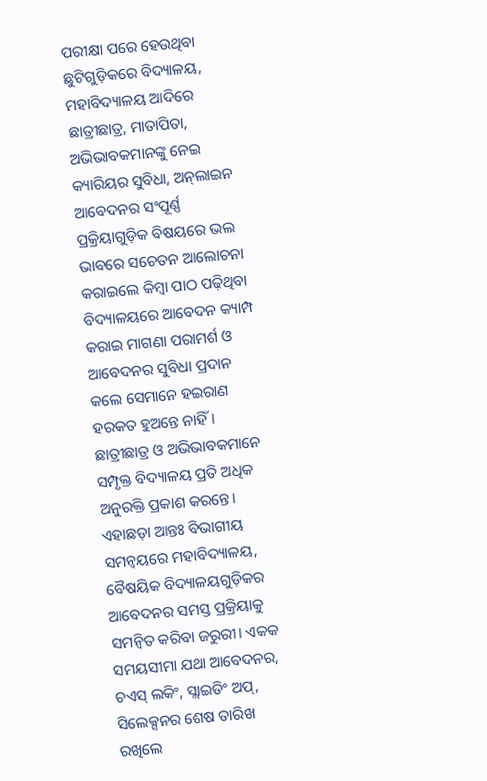ପରୀକ୍ଷା ପରେ ହେଉଥିବା ଛୁଟିଗୁଡ଼ିକରେ ବିଦ୍ୟାଳୟ, ମହାବିଦ୍ୟାଳୟ ଆଦିରେ ଛାତ୍ରୀଛାତ୍ର, ମାତାପିତା, ଅଭିଭାବକମାନଙ୍କୁ ନେଇ କ୍ୟାରିୟର ସୁବିଧା, ଅନ୍‌ଲାଇନ ଆବେଦନର ସଂପୂର୍ଣ୍ଣ ପ୍ରକ୍ରିୟାଗୁଡ଼ିକ ବିଷୟରେ ଭଲ ଭାବରେ ସଚେତନ ଆଲୋଚନା କରାଇଲେ କିମ୍ବା ପାଠ ପଢ଼ିଥିବା ବିଦ୍ୟାଳୟରେ ଆବେଦନ କ୍ୟାମ୍ପ କରାଇ ମାଗଣା ପରାମର୍ଶ ଓ ଆବେଦନର ସୁବିଧା ପ୍ରଦାନ କଲେ ସେମାନେ ହଇରାଣ ହରକତ ହୁଅନ୍ତେ ନାହିଁ। ଛାତ୍ରୀଛାତ୍ର ଓ ଅଭିଭାବକମାନେ ସମ୍ପୃକ୍ତ ବିଦ୍ୟାଳୟ ପ୍ରତି ଅଧିକ ଅନୁରକ୍ତି ପ୍ରକାଶ କରନ୍ତେ।
ଏହାଛଡ଼ା ଆନ୍ତଃ ବିଭାଗୀୟ ସମନ୍ବୟରେ ମହାବିଦ୍ୟାଳୟ, ବୈଷୟିକ ବିଦ୍ୟାଳୟଗୁଡ଼ିକର ଆବେଦନର ସମସ୍ତ ପ୍ରକ୍ରିୟାକୁ ସମନ୍ବିତ କରିବା ଜରୁରୀ। ଏକକ ସମୟସୀମା ଯଥା ଆବେଦନର, ଚଏସ୍‌ ଲକିଂ, ସ୍ଲାଇଡିଂ ଅପ୍‌, ସିଲେକ୍ସନର ଶେଷ ତାରିଖ ରଖିଲେ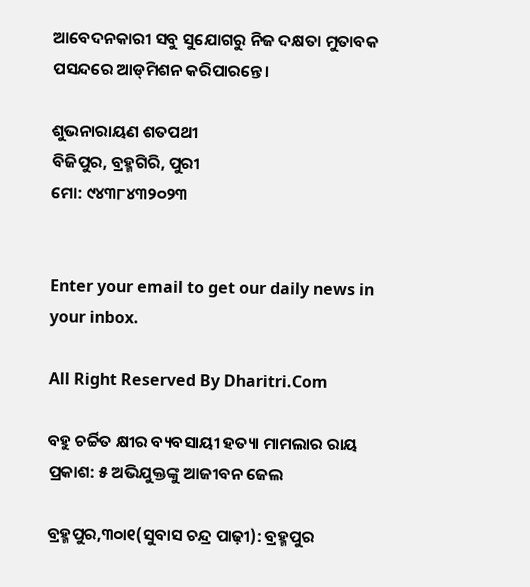ଆବେଦନକାରୀ ସବୁ ସୁଯୋଗରୁ ନିଜ ଦକ୍ଷତା ମୁତାବକ ପସନ୍ଦରେ ଆଡ୍‌ମିଶନ କରିପାରନ୍ତେ।

ଶୁଭନାରାୟଣ ଶତପଥୀ
ବିଜିପୁର, ବ୍ରହ୍ମଗିରି, ପୁରୀ
ମୋ: ୯୪୩୮୪୩୨୦୨୩


Enter your email to get our daily news in your inbox.

All Right Reserved By Dharitri.Com

ବହୁ ଚର୍ଚ୍ଚିତ କ୍ଷୀର ବ୍ୟବସାୟୀ ହତ୍ୟା ମାମଲାର ରାୟ ପ୍ରକାଶ: ୫ ଅଭିଯୁକ୍ତଙ୍କୁ ଆଜୀବନ ଜେଲ

ବ୍ରହ୍ମପୁର,୩୦ା୧(ସୁବାସ ଚନ୍ଦ୍ର ପାଢ଼ୀ): ବ୍ରହ୍ମପୁର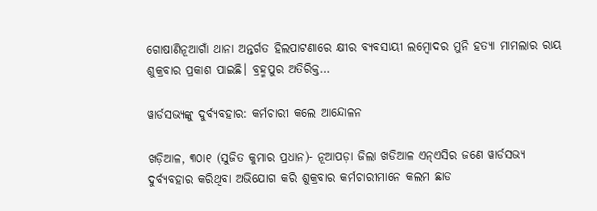ଗୋଷାଣିନୂଆଗାଁ ଥାନା ଅନ୍ତର୍ଗତ ହିଲପାଟଣାରେ କ୍ଷୀର ବ୍ୟବସାୟୀ ଲମ୍ବୋଦର ମୁନି ହତ୍ୟା ମାମଲାର ରାୟ ଶୁକ୍ରବାର ପ୍ରକାଶ ପାଇଛି। ବ୍ରହ୍ମପୁର ଅତିରିକ୍ତ…

ୱାର୍ଡସଭ୍ୟଙ୍କୁ ଦୁର୍ବ୍ୟବହାର: କର୍ମଚାରୀ କଲେ ଆନ୍ଦୋଳନ

ଖଡ଼ିଆଳ, ୩୦ା୧ (ସୁଜିତ କୁମାର ପ୍ରଧାନ)- ନୂଆପଡ଼ା ଜିଲା ଖଡିଆଳ ଏନ୍‌ଏସିର ଜଣେ ୱାର୍ଡସଭ୍ୟ ଦୁର୍ବ୍ୟବହାର କରିଥିବା ଅଭିଯୋଗ କରି ଶୁକ୍ରବାର କର୍ମଚାରୀମାନେ କଲମ ଛାଡ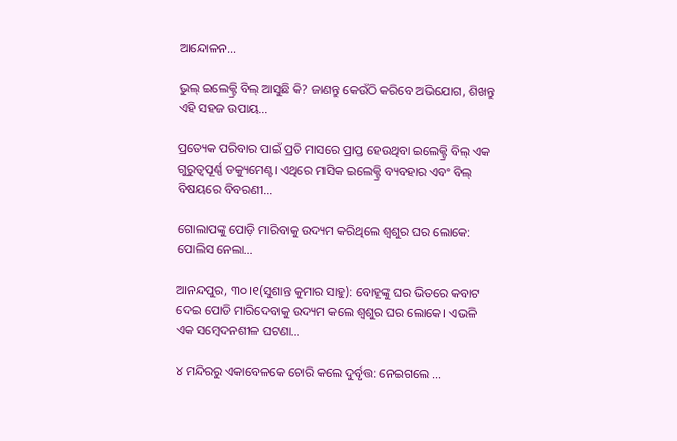ଆନ୍ଦୋଳନ…

ଭୁଲ୍‌ ଇଲେକ୍ଟ୍ରି ବିଲ୍‌ ଆସୁଛି କି? ଜାଣନ୍ତୁ କେଉଁଠି କରିବେ ଅଭିଯୋଗ, ଶିଖନ୍ତୁ ଏହି ସହଜ ଉପାୟ…

ପ୍ରତ୍ୟେକ ପରିବାର ପାଇଁ ପ୍ରତି ମାସରେ ପ୍ରାପ୍ତ ହେଉଥିବା ଇଲେକ୍ଟ୍ରି ବିଲ୍‌ ଏକ ଗୁରୁତ୍ୱପୂର୍ଣ୍ଣ ଡକ୍ୟୁମେଣ୍ଟ। ଏଥିରେ ମାସିକ ଇଲେକ୍ଟ୍ରି ବ୍ୟବହାର ଏବଂ ବିଲ୍‌ ବିଷୟରେ ବିବରଣୀ…

ଗୋଲାପଙ୍କୁ ପୋଡ଼ି ମାରିବାକୁ ଉଦ୍ୟମ କରିଥିଲେ ଶ୍ୱଶୁର ଘର ଲୋକେ: ପୋଲିସ ନେଲା…

ଆନନ୍ଦପୁର, ୩୦।୧(ସୁଶାନ୍ତ କୁମାର ସାହୁ): ବୋହୂଙ୍କୁ ଘର ଭିତରେ କବାଟ ଦେଇ ପୋଡି ମାରିଦେବାକୁ ଉଦ୍ୟମ କଲେ ଶ୍ୱଶୁର ଘର ଲୋକେ। ଏଭଳି ଏକ ସମ୍ବେଦନଶୀଳ ଘଟଣା…

୪ ମନ୍ଦିରରୁ ଏକାବେଳକେ ଚୋରି କଲେ ଦୁର୍ବୃତ୍ତ: ନେଇଗଲେ …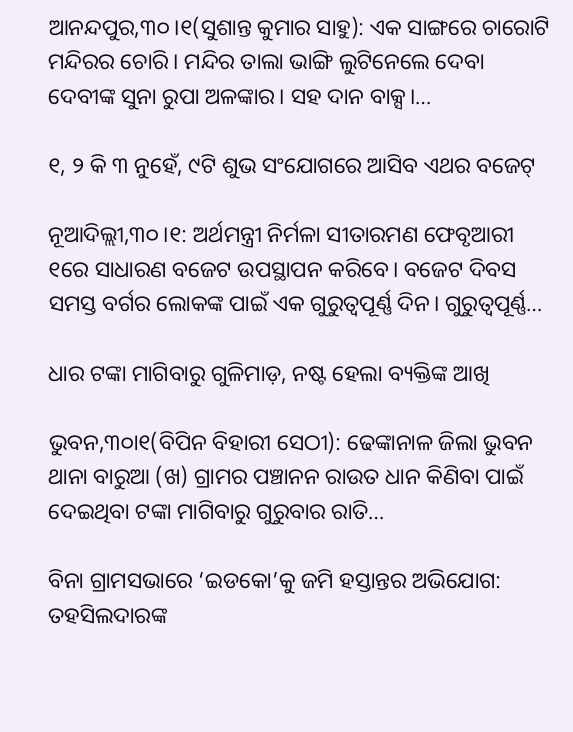ଆନନ୍ଦପୁର,୩୦।୧(ସୁଶାନ୍ତ କୁମାର ସାହୁ): ଏକ ସାଙ୍ଗରେ ଚାରୋଟି ମନ୍ଦିରର ଚୋରି। ମନ୍ଦିର ତାଲା ଭାଙ୍ଗି ଲୁଟିନେଲେ ଦେବା ଦେବୀଙ୍କ ସୁନା ରୁପା ଅଳଙ୍କାର। ସହ ଦାନ ବାକ୍ସ।…

୧, ୨ କି ୩ ନୁହେଁ, ୯ଟି ଶୁଭ ସଂଯୋଗରେ ଆସିବ ଏଥର ବଜେଟ୍‌

ନୂଆଦିଲ୍ଲୀ,୩୦।୧: ଅର୍ଥମନ୍ତ୍ରୀ ନିର୍ମଳା ସୀତାରମଣ ଫେବୃଆରୀ ୧ରେ ସାଧାରଣ ବଜେଟ ଉପସ୍ଥାପନ କରିବେ। ବଜେଟ ଦିବସ ସମସ୍ତ ବର୍ଗର ଲୋକଙ୍କ ପାଇଁ ଏକ ଗୁରୁତ୍ୱପୂର୍ଣ୍ଣ ଦିନ। ଗୁରୁତ୍ୱପୂର୍ଣ୍ଣ…

ଧାର ଟଙ୍କା ମାଗିବାରୁ ଗୁଳିମାଡ଼, ନଷ୍ଟ ହେଲା ବ୍ୟକ୍ତିଙ୍କ ଆଖି

ଭୁବନ,୩୦ା୧(ବିପିନ ବିହାରୀ ସେଠୀ): ଢେଙ୍କାନାଳ ଜିଲା ଭୁବନ ଥାନା ବାରୁଆ (ଖ) ଗ୍ରାମର ପଞ୍ଚାନନ ରାଉତ ଧାନ କିଣିବା ପାଇଁ ଦେଇଥିବା ଟଙ୍କା ମାଗିବାରୁ ଗୁରୁବାର ରାତି…

ବିନା ଗ୍ରାମସଭାରେ ‘ଇଡକୋ’କୁ ଜମି ହସ୍ତାନ୍ତର ଅଭିଯୋଗ: ତହସିଲଦାରଙ୍କ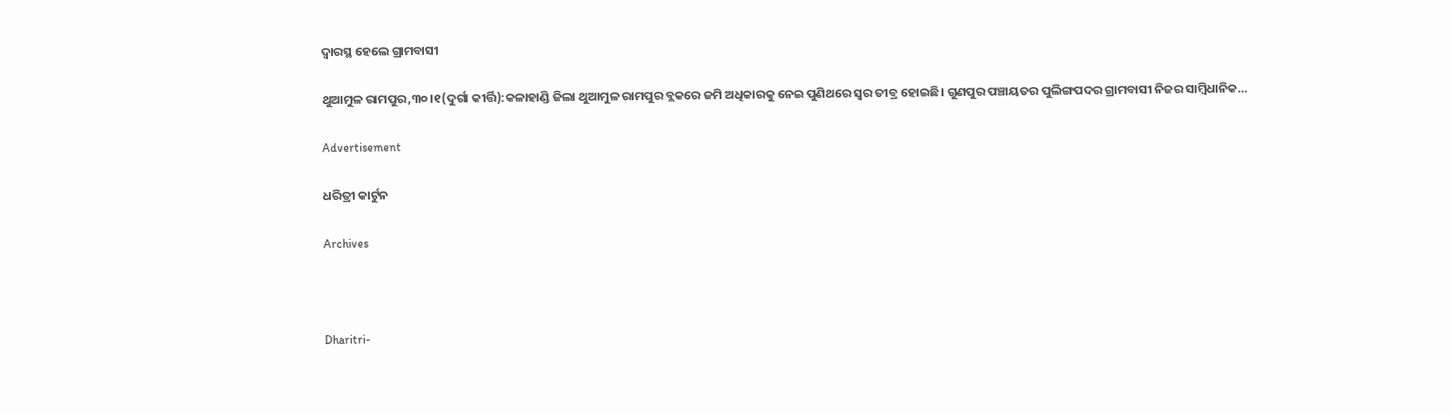ଦ୍ୱାରସ୍ଥ ହେଲେ ଗ୍ରାମବାସୀ

ଥୁଆମୁଳ ରାମପୁର,୩୦।୧(ଦୁର୍ଗା କୀର୍ତ୍ତି):କଳାହାଣ୍ଡି ଜିଲା ଥୁଆମୁଳ ରାମପୁର ବ୍ଲକରେ ଜମି ଅଧିକାରକୁ ନେଇ ପୁଣିଥରେ ସ୍ବର ତୀବ୍ର ହୋଇଛି। ଗୁଣପୁର ପଞ୍ଚାୟତର ପୁଲିଙ୍ଗପଦର ଗ୍ରାମବାସୀ ନିଜର ସାମ୍ବିଧାନିକ…

Advertisement

ଧରିତ୍ରୀ କାର୍ଟୁନ

Archives



Dharitri-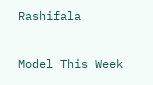Rashifala

Model This Week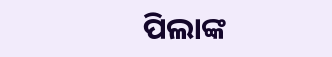ପିଲାଙ୍କ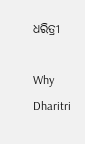ଧରିତ୍ରୀ

Why Dharitri